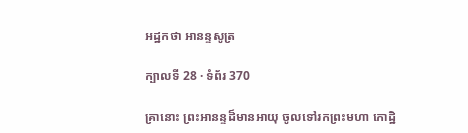អដ្ឋកថា អានន្ទសូត្រ

ក្បាលទី 28 · ទំព័រ 370

គ្រានោះ ព្រះអានន្ទដ៏មានអាយុ ចូលទៅរកព្រះមហា កោដ្ឋិ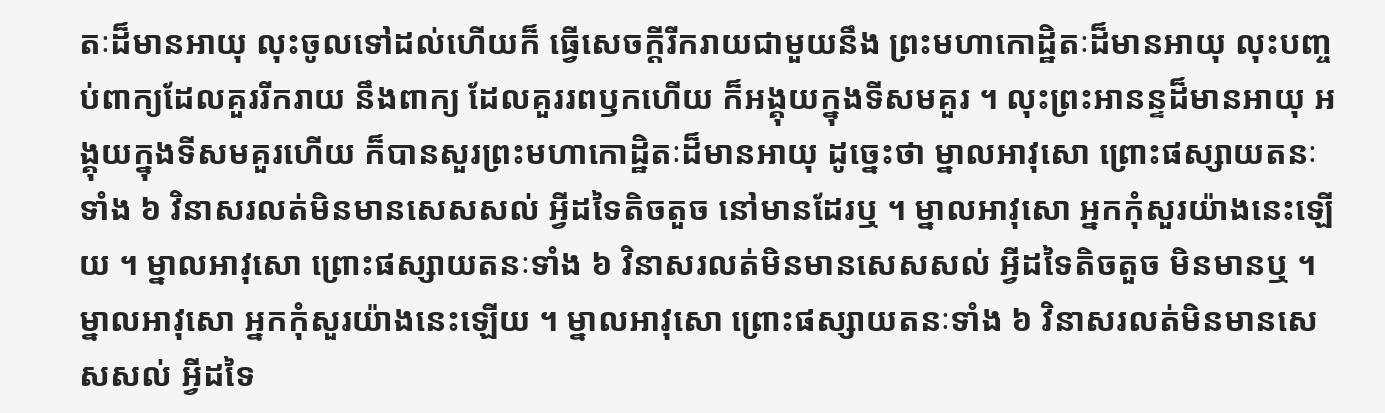តៈដ៏មានអាយុ លុះចូលទៅដល់ហើយក៏ ធ្វើសេចក្តីរីករាយជាមួយនឹង ព្រះមហាកោដ្ឋិតៈដ៏មានអាយុ លុះបញ្ចប់ពាក្យដែលគួររីករាយ នឹងពាក្យ ដែលគួររពឫកហើយ ក៏អង្គុយក្នុងទីសមគួរ ។ លុះព្រះអានន្ទដ៏មានអាយុ អង្គុយក្នុងទីសមគួរហើយ ក៏បានសួរព្រះមហាកោដ្ឋិតៈដ៏មានអាយុ ដូច្នេះថា ម្នាលអាវុសោ ព្រោះផស្សាយតនៈទាំង ៦ វិនាសរលត់មិនមានសេសសល់ អ្វីដទៃតិចតួច នៅមានដែរឬ ។ ម្នាលអាវុសោ អ្នកកុំសួរយ៉ាងនេះឡើយ ។ ម្នាលអាវុសោ ព្រោះផស្សាយតនៈទាំង ៦ វិនាសរលត់មិនមានសេសសល់ អ្វីដទៃតិចតួច មិនមានឬ ។ ម្នាលអាវុសោ អ្នកកុំសួរយ៉ាងនេះឡើយ ។ ម្នាលអាវុសោ ព្រោះផស្សាយតនៈទាំង ៦ វិនាសរលត់មិនមានសេសសល់ អ្វីដទៃ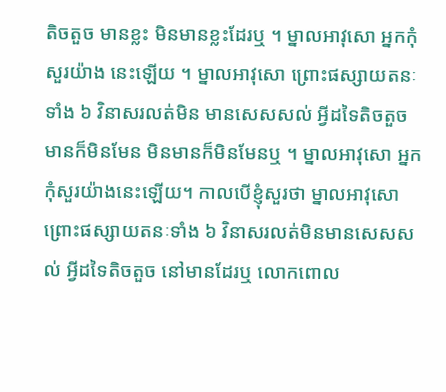តិចតួច មានខ្លះ មិនមានខ្លះដែរឬ ។ ម្នាលអាវុសោ អ្នកកុំសួរយ៉ាង នេះឡើយ ។ ម្នាលអាវុសោ ព្រោះផស្សាយតនៈទាំង ៦ វិនាសរលត់មិន មានសេសសល់ អ្វីដទៃតិចតួច មានក៏មិនមែន មិនមានក៏មិនមែនឬ ។ ម្នាលអាវុសោ អ្នកកុំសួរយ៉ាងនេះឡើយ។ កាលបើខ្ញុំសួរថា ម្នាលអាវុសោ ព្រោះផស្សាយតនៈទាំង ៦ វិនាសរលត់មិនមានសេសសល់ អ្វីដទៃតិចតួច នៅមានដែរឬ លោកពោល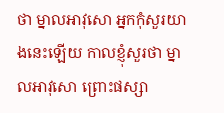ថា ម្នាលអាវុសោ អ្នកកុំសួរយាងនេះឡើយ កាលខ្ញុំសួរថា ម្នាលអាវុសោ ព្រោះផស្សា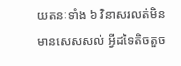យតនៈទាំង ៦ វិនាសរលត់មិន មានសេសសល់ អ្វីដទៃតិចតួច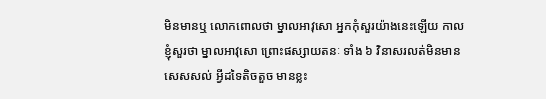មិនមានឬ លោកពោលថា ម្នាលអាវុសោ អ្នកកុំសួរយ៉ាងនេះឡើយ កាលខ្ញុំសួរថា ម្នាលអាវុសោ ព្រោះផស្សាយតនៈ ទាំង ៦ វិនាសរលត់មិនមានសេសសល់ អ្វីដទៃតិចតួច មានខ្លះ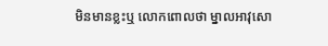មិនមានខ្លះឬ លោកពោលថា ម្នាលអាវុសោ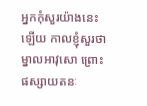អ្នកកុំសួរយ៉ាងនេះឡើយ កាលខ្ញុំសួរថា ម្នាលអាវុសោ ព្រោះផស្សាយតនៈ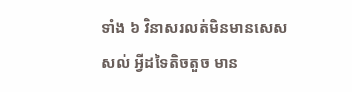ទាំង ៦ វិនាសរលត់មិនមានសេសសល់ អ្វីដទៃតិចតួច មាន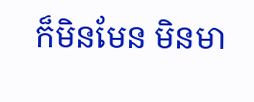ក៏មិនមែន មិនមា